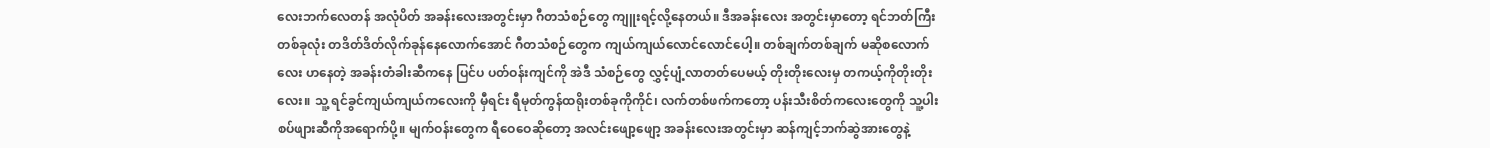လေးဘက်လေတန် အလုံပိတ် အခန်းလေးအတွင်းမှာ ဂီတသံစဉ်တွေ ကျူးရင့်လို့နေတယ်။ ဒီအခန်းလေး အတွင်းမှာတော့ ရင်ဘတ်ကြီးတစ်ခုလုံး တဒိတ်ဒိတ်လိုက်ခုန်နေလောက်အောင် ဂီတသံစဉ်တွေက ကျယ်ကျယ်လောင်လောင်ပေါ့။ တစ်ချက်တစ်ချက် မဆိုစလောက်လေး ဟနေတဲ့ အခန်းတံခါးဆီကနေ ပြင်ပ ပတ်ဝန်းကျင်ကို အဲဒီ သံစဉ်တွေ လွှင့်ပျံ့လာတတ်ပေမယ့် တိုးတိုးလေးမှ တကယ့်ကိုတိုးတိုးလေး။ သူ့ ရင်ခွင်ကျယ်ကျယ်ကလေးကို မှီရင်း ရီမုတ်ကွန်ထရိုးတစ်ခုကိုကိုင်၊ လက်တစ်ဖက်ကတော့ ပန်းသီးစိတ်ကလေးတွေကို သူ့ပါးစပ်ဖျားဆီကိုအရောက်ပို့။ မျက်ဝန်းတွေက ရီဝေဝေဆိုတော့ အလင်းဖျော့ဖျော့ အခန်းလေးအတွင်းမှာ ဆန်ကျင့်ဘက်ဆွဲအားတွေနဲ့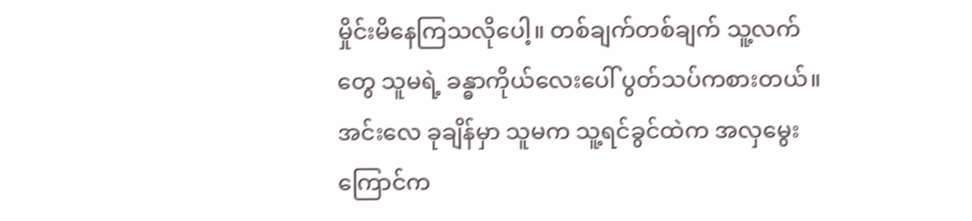မှိုင်းမိနေကြသလိုပေါ့။ တစ်ချက်တစ်ချက် သူ့လက်တွေ သူမရဲ့ ခန္ဓာကိုယ်လေးပေါ် ပွတ်သပ်ကစားတယ်။ အင်းလေ ခုချိန်မှာ သူမက သူ့ရင်ခွင်ထဲက အလှမွေးကြောင်က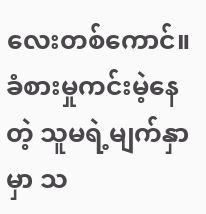လေးတစ်ကောင်။ ခံစားမှုကင်းမဲ့နေတဲ့ သူမရဲ့မျက်နှာမှာ သ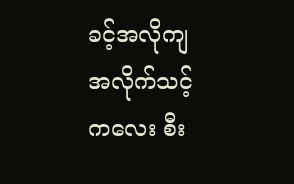ခင့်အလိုကျ အလိုက်သင့်ကလေး စီး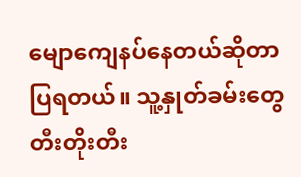မျောကျေနပ်နေတယ်ဆိုတာ ပြရတယ်။ သူ့နှုတ်ခမ်းတွေ တီးတိုးတီး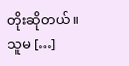တိုးဆိုတယ်။ သူမ […]